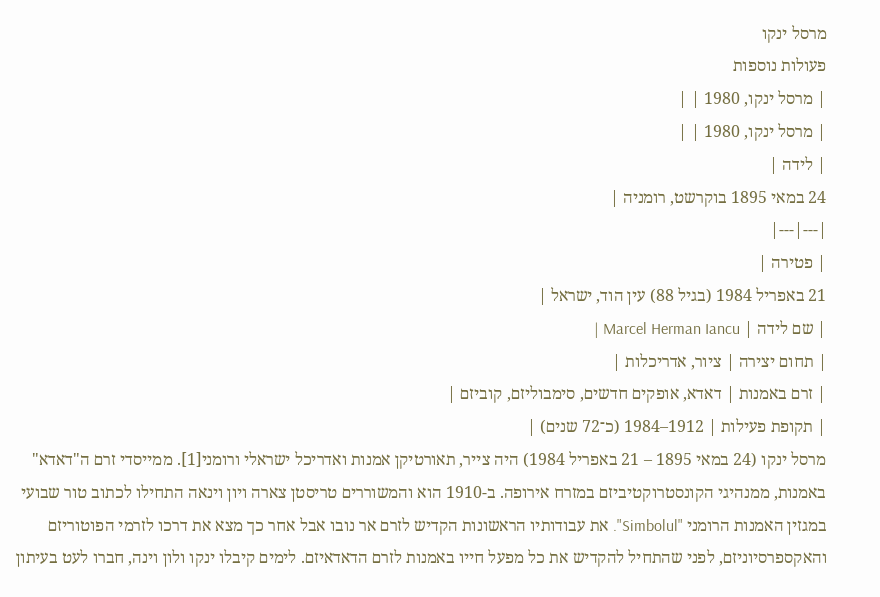מרסל ינקו
פעולות נוספות
| מרסל ינקו, 1980 | |
| מרסל ינקו, 1980 | |
| לידה |
24 במאי 1895 בוקרשט, רומניה |
|---|---|
| פטירה |
21 באפריל 1984 (בגיל 88) עין הוד, ישראל |
| שם לידה | Marcel Herman Iancu |
| תחום יצירה | ציור, אדריכלות |
| זרם באמנות | דאדא, אופקים חדשים, סימבוליזם, קוביזם |
| תקופת פעילות | 1912–1984 (כ־72 שנים) |
מרסל ינקו (24 במאי 1895 – 21 באפריל 1984) היה צייר, תאורטיקן אמנות ואדריכל ישראלי ורומני[1]. ממייסדי זרם ה"דאדא" באמנות, ממנהיגי הקונסטרוקטיביזם במזרח אירופה. ב-1910 הוא והמשוררים טריסטן צארה ויון וינאה התחילו לכתוב טור שבועי במגזין האמנות הרומני "Simbolul". את עבודותיו הראשונות הקדיש לזרם אר נובו אבל אחר כך מצא את דרכו לזרמי הפוטוריזם והאקספרסיוניזם, לפני שהתחיל להקדיש את כל מפעל חייו באמנות לזרם הדאדאיזם. לימים קיבלו ינקו ולון וינה, חברו לעט בעיתון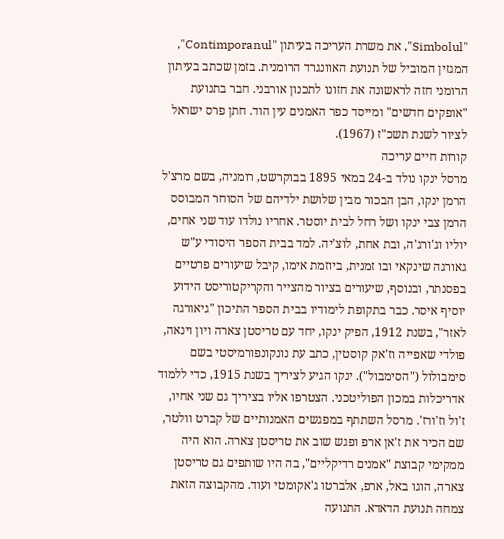"Simbolul", את משרת העריכה בעיתון "Contimporanul", המגזין המוביל של תנועת האוונגרד הרומנית. בזמן שכתב בעיתון הרומני חזה לראשונה את חזונו לתכנון אורבני. חבר בתנועת "אופקים חדשים" ומייסד כפר האמנים עין הוד. חתן פרס ישראל לציור לשנת תשכ"ז (1967).
קורות חיים עריכה
מרסל ינקו נולד ב-24 במאי 1895 בבוקרשט, רומניה, בשם מרצ'ל הרמן ינקו, הבן הבכור מבין שלושת ילדיהם של הסוחר המבוסס הרמן צבי ינקו ושל רחל לבית יוסטר. אחריו נולדו עוד שני אחים, יוליו וג'ורג'ה, ובת אחת, לוצ'יה. למד בבית הספר היסודי ע"ש גאורגה שינקאי ובו זמנית, ביוזמת אימו, קיבל שיעורים פרטיים בפסנתר, ובנוסף, שיעורים בציור מהצייר והקריקטוריסט הידוע יוסיף איסר. כבר בתקופת לימודיו בבית הספר התיכון "גיאורגה לאזר", בשנת 1912, הפיק ינקו, יחד עם טריסטן צארה ויון וינאה, פולדי שאפייה וז'אק קוסטין, כתב עת נונקונפורמיסטי בשם סימבולול ("הסימבול"). ינקו הגיע לציריך בשנת 1915, כדי ללמוד אדריכלות במכון הפוליטכני. הצטרפו אליו בציריך גם שני אחיו, ז'ול וז'ורז'. מרסל השתתף במפגשים האמנותיים של קברט וולטר, שם הכיר את ז'אן ארפ ופגש שוב את טריסטן צארה. הוא היה ממקימי קבוצת "אמנים רדיקליים", בה היו שותפים גם טריסטן צארה, הוגו באל, ארפ, אלברטו ג'אקומטי ועוד. מהקבוצה הזאת צמחה תנועת הדאדא. התנועה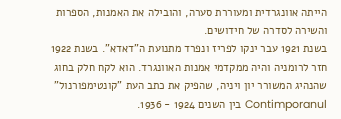הייתה אוונגרדית ומעוררת סערה, והובילה את האמנות, הספרות והשירה לסדרה של חידושים.
בשנת 1921 עבר ינקו לפריז ונפרד מתנועת ה"דאדא". בשנת 1922 חזר לרומניה והיה ממקדמי אמנות האוונגרד. הוא לקח חלק בחוג שהנהיג המשורר יון ויניה, שהפיק את כתב העת "קונטימפורנול" Contimporanul בין השנים 1924 - 1936.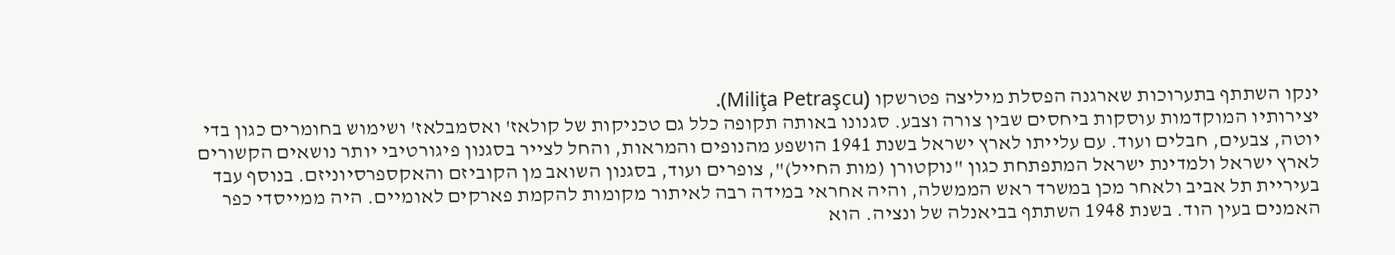ינקו השתתף בתערוכות שארגנה הפסלת מיליצה פטרשקו (Miliţa Petraşcu).
יצירותיו המוקדמות עוסקות ביחסים שבין צורה וצבע. סגנונו באותה תקופה כלל גם טכניקות של קולאז' ואסמבלאז' ושימוש בחומרים כגון בדי יוטה, צבעים, חבלים ועוד. עם עלייתו לארץ ישראל בשנת 1941 הושפע מהנופים והמראות, והחל לצייר בסגנון פיגורטיבי יותר נושאים הקשורים לארץ ישראל ולמדינת ישראל המתפתחת כגון "נוקטורן (מות החייל)", צופרים ועוד, בסגנון השואב מן הקוביזם והאקספרסיוניזם. בנוסף עבד בעיריית תל אביב ולאחר מכן במשרד ראש הממשלה, והיה אחראי במידה רבה לאיתור מקומות להקמת פארקים לאומיים. היה ממייסדי כפר האמנים בעין הוד. בשנת 1948 השתתף בביאנלה של ונציה. הוא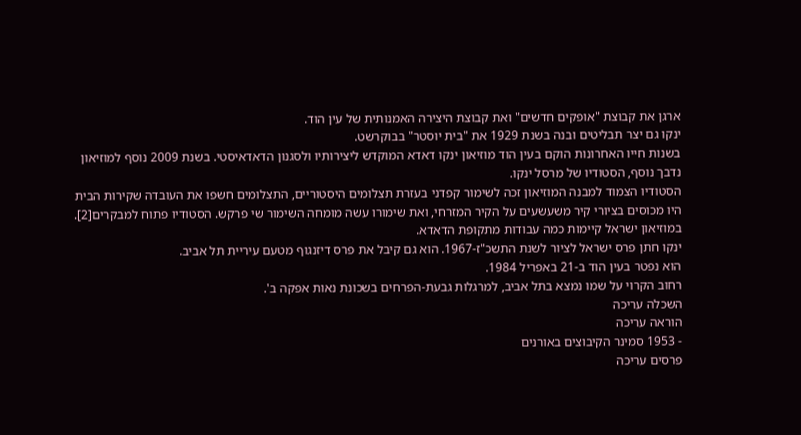ארגן את קבוצת "אופקים חדשים" ואת קבוצת היצירה האמנותית של עין הוד.
ינקו גם יצר תבליטים ובנה בשנת 1929 את "בית יוסטר" בבוקרשט.
בשנות חייו האחרונות הוקם בעין הוד מוזיאון ינקו דאדא המוקדש ליצירותיו ולסגנון הדאדאיסטי. בשנת 2009 נוסף למוזיאון נדבך נוסף, הסטודיו של מרסל ינקו.
הסטודיו הצמוד למבנה המוזיאון זכה לשימור קפדני בעזרת תצלומים היסטוריים, התצלומים חשפו את העובדה שקירות הבית היו מכוסים בציורי קיר משעשעים על הקיר המזרחי, ואת שימורו עשה מומחה השימור שי פרקש. הסטודיו פתוח למבקרים[2].
במוזיאון ישראל קיימות כמה עבודות מתקופת הדאדא.
ינקו חתן פרס ישראל לציור לשנת התשכ"ז-1967. הוא גם קיבל את פרס דיזנגוף מטעם עיריית תל אביב.
הוא נפטר בעין הוד ב-21 באפריל 1984.
רחוב הקרוי על שמו נמצא בתל אביב, למרגלות גבעת-הפרחים בשכונת נאות אפקה ב'.
השכלה עריכה
הוראה עריכה
- 1953 סמינר הקיבוצים באורנים
פרסים עריכה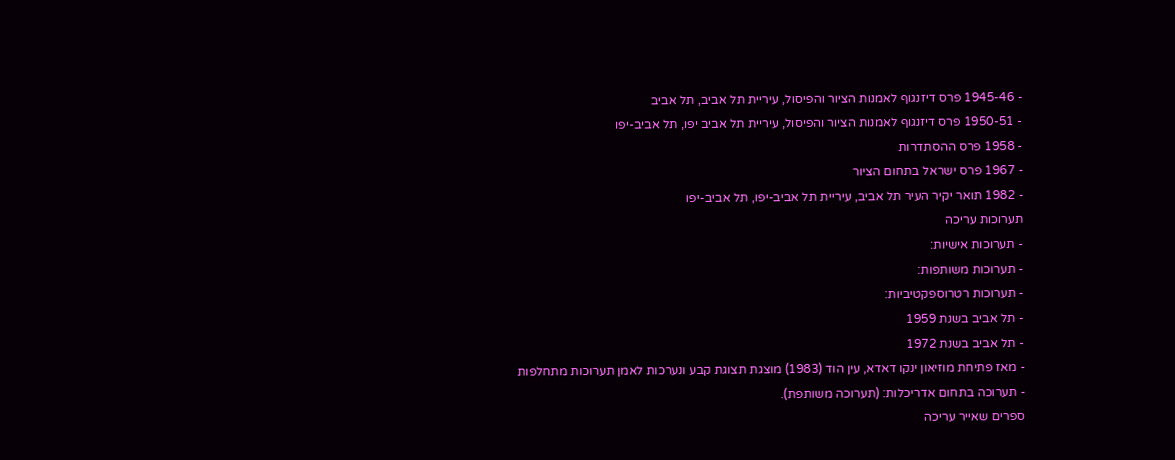- 1945-46 פרס דיזנגוף לאמנות הציור והפיסול, עיריית תל אביב, תל אביב
- 1950-51 פרס דיזנגוף לאמנות הציור והפיסול, עיריית תל אביב יפו, תל אביב-יפו
- 1958 פרס ההסתדרות
- 1967 פרס ישראל בתחום הציור
- 1982 תואר יקיר העיר תל אביב, עיריית תל אביב-יפו, תל אביב-יפו
תערוכות עריכה
- תערוכות אישיות:
- תערוכות משותפות:
- תערוכות רטרוספקטיביות:
- תל אביב בשנת 1959
- תל אביב בשנת 1972
- מאז פתיחת מוזיאון ינקו דאדא, עין הוד (1983) מוצגת תצוגת קבע ונערכות לאמן תערוכות מתחלפות
- תערוכה בתחום אדריכלות: (תערוכה משותפת).
ספרים שאייר עריכה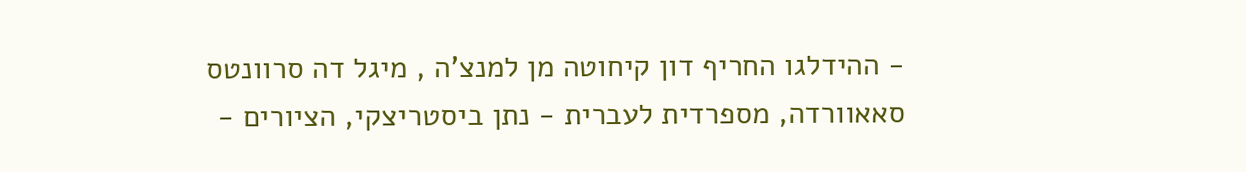- ההידלגו החריף דון קיחוטה מן למנצ’ה , מיגל דה סרוונטס סאאוורדה, מספרדית לעברית - נתן ביסטריצקי, הציורים -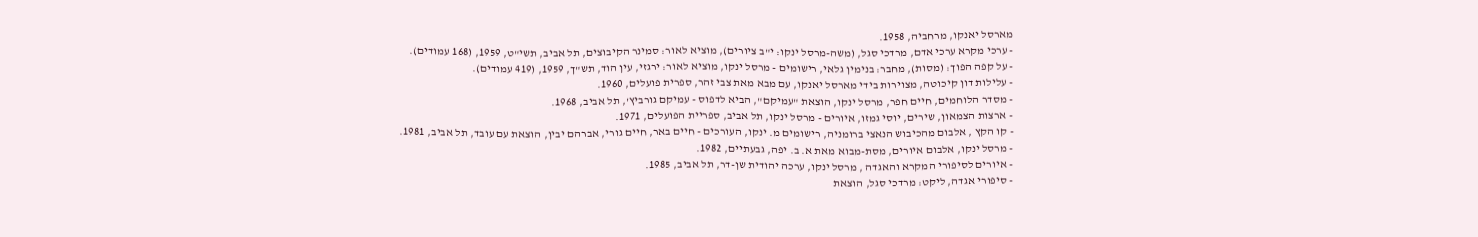מארסל יאנקו, מרחביה, 1958.
- ערכי מקרא ערכי אדם, מרדכי סגל, (משה-מרסל ינקו: י"ב ציורים), מוציא לאור: סמינר הקיבוצים, תל אביב, תשי"ט, 1959, (168 עמודים).
- על קפה הפוך: (מסות), מחבר: בנימין גלאי, רישומים - מרסל ינקו, מוציא לאור: ירגזי, עין הוד, תש"ך, 1959, (419 עמודים).
- עלילות דון קיכוטה, מצוירות בידי מארסל יאנקו, עם מבא מאת צבי זהר, ספרית פועלים, 1960.
- מסדר הלוחמים, חיים חפר, מרסל ינקו, הוצאת "עמיקם", הביא לדפוס - עמיקם גורביץ', תל אביב, 1968.
- ארצות הצמאון, שירים, יוסי גמזו, איורים - מרסל ינקו, תל אביב, ספריית הפועלים, 1971.
- קו הקץ , אלבום מהכיבוש הנאצי ברומניה, רישומים מ. ינקו, העורכים - חיים באר, חיים גורי, אברהם יבין, הוצאת עם עובד, תל אביב, 1981.
- מרסל ינקו, אלבום איורים, מסת-מבוא מאת א. ב. יפה, גבעתיים, 1982.
- איורים לסיפורי המקרא והאגדה , מרסל ינקו, ערכה יהודית שן-דר, תל אביב, 1985.
- סיפורי אגדה, ליקט: מרדכי סגל, הוצאת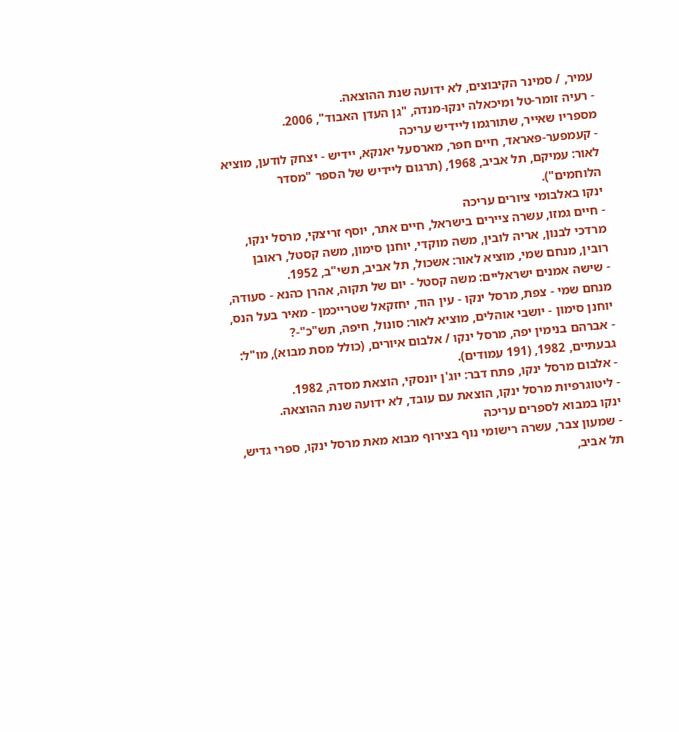עמיר, / סמינר הקיבוצים, לא ידועה שנת ההוצאה.
- רעיה זומר-טל ומיכאלה ינקו-מנדה, "גן העדן האבוד", 2006.
מספריו שאייר, שתורגמו ליידיש עריכה
- קעמפער-פאראד, חיים חפר, מארסעל יאנקא, יידיש - יצחק לודען, מוציא לאור: עמיקם, תל אביב, 1968, (תרגום ליידיש של הספר "מסדר הלוחמים").
ינקו באלבומי ציורים עריכה
- חיים גמזו, עשרה ציירים בישראל, חיים אתר, יוסף זריצקי, מרסל ינקו, מרדכי לבנון, אריה לובין, משה מוקדי, יוחנן סימון, משה קסטל, ראובן רובין, מנחם שמי, מוציא לאור: אשכול, תל אביב, תשי"ב, 1952.
- שישה אמנים ישראליים: משה קסטל - יום של תקוה, אהרן כהנא - סעודה, מנחם שמי - צפת, מרסל ינקו - עין הוד, יחזקאל שטרייכמן - מאיר בעל הנס, יוחנן סימון - יושבי אוהלים, מוציא לאור: סונול, חיפה, תש"כ"-?
- אברהם בנימין יפה, מרסל ינקו / אלבום איורים, (כולל מסת מבוא), מו"ל: גבעתיים, 1982, (191 עמודים).
- אלבום מרסל ינקו, פתח דבר: יוג'ן יונסקי, הוצאת מסדה, 1982.
- ליטוגרפיות מרסל ינקו, הוצאת עם עובד, לא ידועה שנת ההוצאה.
ינקו במבוא לספרים עריכה
- שמעון צבר, עשרה רישומי נוף בצירוף מבוא מאת מרסל ינקו, ספרי גדיש, תל אביב,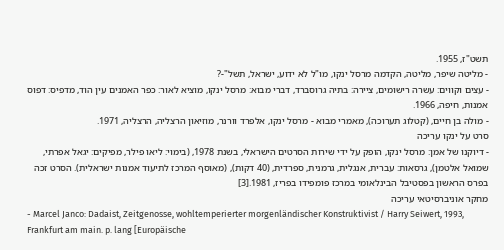תשט"ז, 1955.
- מליטה שיפר, מליטה, הקדמה מרסל ינקו, מו"ל לא ידוע, ישראל, תשל"-?
- עצים וקווים: עשרה רישומים, ציירה: בתיה גרוסברד, דברי מבוא: מרסל ינקו, מוציא לאור: כפר האמנים עין הוד, מדפיס: דפוס אמנות, חיפה, 1966.
- מולה בן חיים, (קטלוג תערוכה), מאמרי מבוא - מרסל ינקו, אלפרד וורנר, מוזיאון הרצליה, הרצליה, 1971.
סרט על ינקו עריכה
- דיוקנו של אמן: מרסל ינקו, הופק על ידי שירות הסרטים הישראלי, בשנת 1978, (בימוי: ליאו פילר, מפיקים: יגאל אפרתי, שמואל אלטמן), גרסאות: עברית, אנגלית, גרמנית, ספרדית, (40 דקות), (מאוסף המרכז לתיעוד אמנות ישראלית). הסרט זכה בפרס הראשון בפסטיבל הבינלאומי במרכז פומפידו בפריז, 1981.[3]
מחקר אוניברסיטאי עריכה
- Marcel Janco: Dadaist, Zeitgenosse, wohltemperierter morgenländischer Konstruktivist / Harry Seiwert, 1993, Frankfurt am main. p. lang [Europäische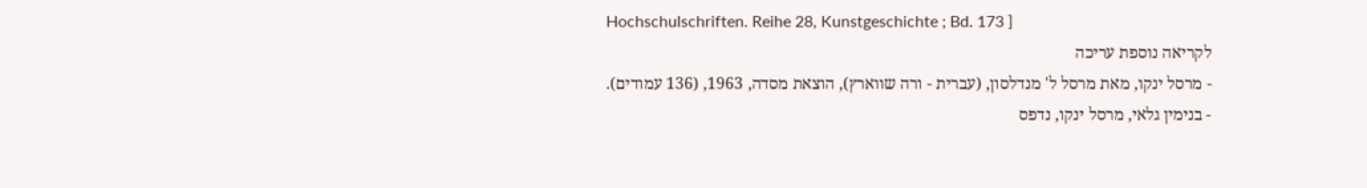Hochschulschriften. Reihe 28, Kunstgeschichte ; Bd. 173 ]
לקריאה נוספת עריכה
- מרסל ינקו, מאת מרסל ל' מנדלסון, (עברית - ורה שווארץ), הוצאת מסדה, 1963, (136 עמודים).
- בנימין גלאי, מרסל ינקו, נדפס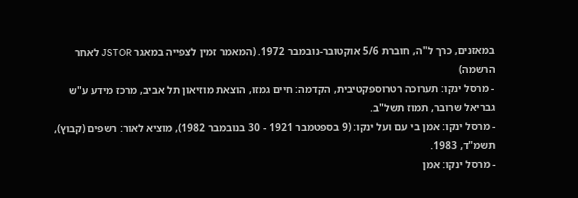במאזנים, כרך ל"ה, חוברת 5/6 אוקטובר-נובמבר 1972. (המאמר זמין לצפייה במאגר JSTOR לאחר הרשמה)
- מרסל ינקו: תערוכה רטרוספקטיבית, הקדמה: חיים גמזו, הוצאת מוזיאון תל אביב, מרכז מידע ע"ש גבריאל שרובר, תמוז תשל"ב.
- מרסל ינקו: אמן בי עם ועל ינקו: (9 בספטמבר 1921 - 30 בנובמבר 1982), מוציא לאור: רשפים (קבוץ), תשמ"ד, 1983.
- מרסל ינקו: אמן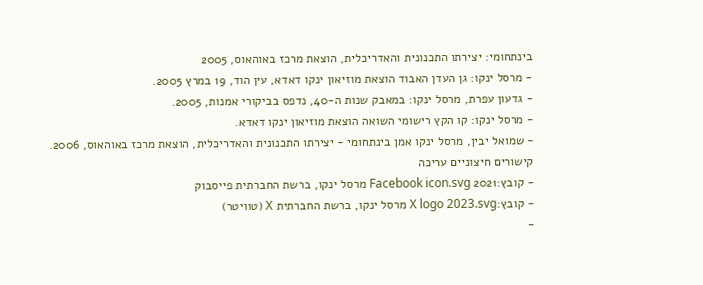בינתחומי: יצירתו התכנונית והאדריכלית, הוצאת מרכז באוהאוס, 2005
- מרסל ינקו: גן העדן האבוד הוצאת מוזיאון ינקו דאדא, עין הוד, 19 במרץ 2005.
- גדעון עפרת, מרסל ינקו: במאבק שנות ה-40, נדפס בביקורי אמנות, 2005.
- מרסל ינקו: קו הקץ רישומי השואה הוצאת מוזיאון ינקו דאדא.
- שמואל יבין, מרסל ינקו אמן בינתחומי - יצירתו התכנונית והאדריכלית, הוצאת מרכז באוהאוס, 2006.
קישורים חיצוניים עריכה
- קובץ:2021 Facebook icon.svg מרסל ינקו, ברשת החברתית פייסבוק
- קובץ:X logo 2023.svg מרסל ינקו, ברשת החברתית X (טוויטר)
-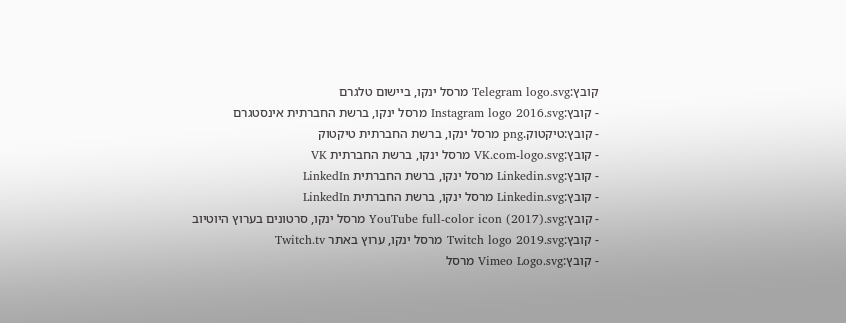קובץ:Telegram logo.svg מרסל ינקו, ביישום טלגרם
- קובץ:Instagram logo 2016.svg מרסל ינקו, ברשת החברתית אינסטגרם
- קובץ:טיקטוק.png מרסל ינקו, ברשת החברתית טיקטוק
- קובץ:VK.com-logo.svg מרסל ינקו, ברשת החברתית VK
- קובץ:Linkedin.svg מרסל ינקו, ברשת החברתית LinkedIn
- קובץ:Linkedin.svg מרסל ינקו, ברשת החברתית LinkedIn
- קובץ:YouTube full-color icon (2017).svg מרסל ינקו, סרטונים בערוץ היוטיוב
- קובץ:Twitch logo 2019.svg מרסל ינקו, ערוץ באתר Twitch.tv
- קובץ:Vimeo Logo.svg מרסל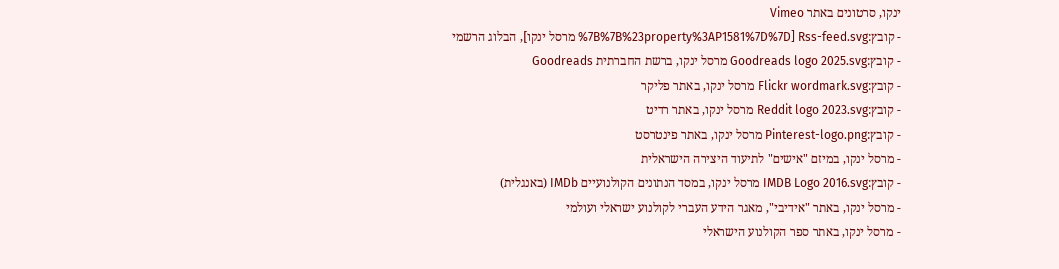ינקו, סרטונים באתר Vimeo
- קובץ:Rss-feed.svg [%7B%7B%23property%3AP1581%7D%7D מרסל ינקו], הבלוג הרשמי
- קובץ:Goodreads logo 2025.svg מרסל ינקו, ברשת החברתית Goodreads
- קובץ:Flickr wordmark.svg מרסל ינקו, באתר פליקר
- קובץ:Reddit logo 2023.svg מרסל ינקו, באתר רדיט
- קובץ:Pinterest-logo.png מרסל ינקו, באתר פינטרסט
- מרסל ינקו, במיזם "אישים" לתיעוד היצירה הישראלית
- קובץ:IMDB Logo 2016.svg מרסל ינקו, במסד הנתונים הקולנועיים IMDb (באנגלית)
- מרסל ינקו, באתר "אידיבי", מאגר הידע העברי לקולנוע ישראלי ועולמי
- מרסל ינקו, באתר ספר הקולנוע הישראלי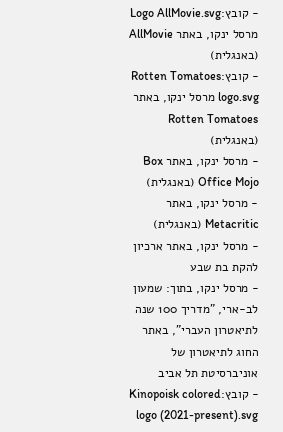- קובץ:Logo AllMovie.svg מרסל ינקו, באתר AllMovie (באנגלית)
- קובץ:Rotten Tomatoes logo.svg מרסל ינקו, באתר Rotten Tomatoes (באנגלית)
- מרסל ינקו, באתר Box Office Mojo (באנגלית)
- מרסל ינקו, באתר Metacritic (באנגלית)
- מרסל ינקו, באתר ארכיון להקת בת שבע
- מרסל ינקו, בתוך: שמעון לב-ארי, "מדריך 100 שנה לתיאטרון העברי", באתר החוג לתיאטרון של אוניברסיטת תל אביב
- קובץ:Kinopoisk colored logo (2021-present).svg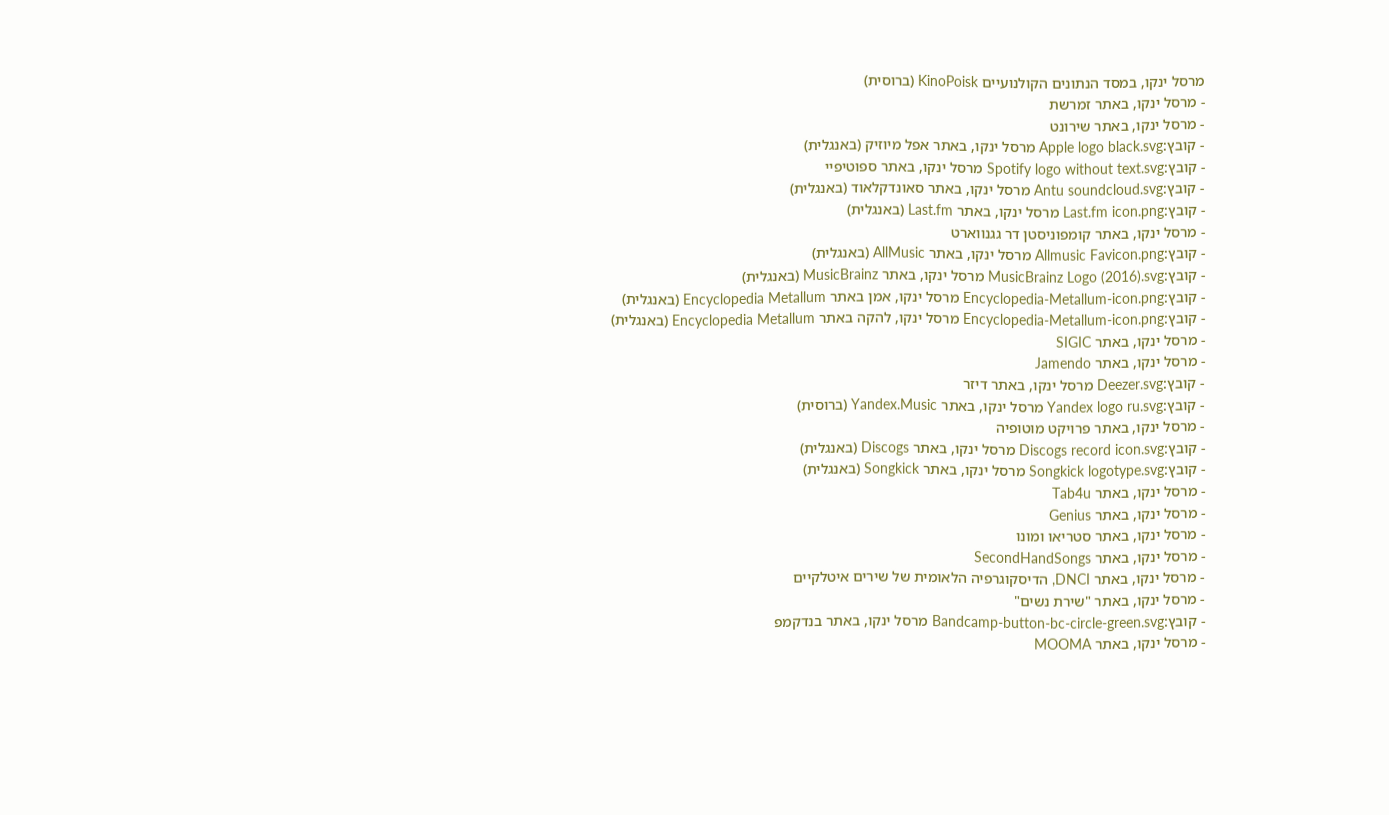מרסל ינקו, במסד הנתונים הקולנועיים KinoPoisk (ברוסית)
- מרסל ינקו, באתר זמרשת
- מרסל ינקו, באתר שירונט
- קובץ:Apple logo black.svg מרסל ינקו, באתר אפל מיוזיק (באנגלית)
- קובץ:Spotify logo without text.svg מרסל ינקו, באתר ספוטיפיי
- קובץ:Antu soundcloud.svg מרסל ינקו, באתר סאונדקלאוד (באנגלית)
- קובץ:Last.fm icon.png מרסל ינקו, באתר Last.fm (באנגלית)
- מרסל ינקו, באתר קומפוניסטן דר גגנווארט
- קובץ:Allmusic Favicon.png מרסל ינקו, באתר AllMusic (באנגלית)
- קובץ:MusicBrainz Logo (2016).svg מרסל ינקו, באתר MusicBrainz (באנגלית)
- קובץ:Encyclopedia-Metallum-icon.png מרסל ינקו, אמן באתר Encyclopedia Metallum (באנגלית)
- קובץ:Encyclopedia-Metallum-icon.png מרסל ינקו, להקה באתר Encyclopedia Metallum (באנגלית)
- מרסל ינקו, באתר SIGIC
- מרסל ינקו, באתר Jamendo
- קובץ:Deezer.svg מרסל ינקו, באתר דיזר
- קובץ:Yandex logo ru.svg מרסל ינקו, באתר Yandex.Music (ברוסית)
- מרסל ינקו, באתר פרויקט מוטופיה
- קובץ:Discogs record icon.svg מרסל ינקו, באתר Discogs (באנגלית)
- קובץ:Songkick logotype.svg מרסל ינקו, באתר Songkick (באנגלית)
- מרסל ינקו, באתר Tab4u
- מרסל ינקו, באתר Genius
- מרסל ינקו, באתר סטריאו ומונו
- מרסל ינקו, באתר SecondHandSongs
- מרסל ינקו, באתר DNCI, הדיסקוגרפיה הלאומית של שירים איטלקיים
- מרסל ינקו, באתר "שירת נשים"
- קובץ:Bandcamp-button-bc-circle-green.svg מרסל ינקו, באתר בנדקמפ
- מרסל ינקו, באתר MOOMA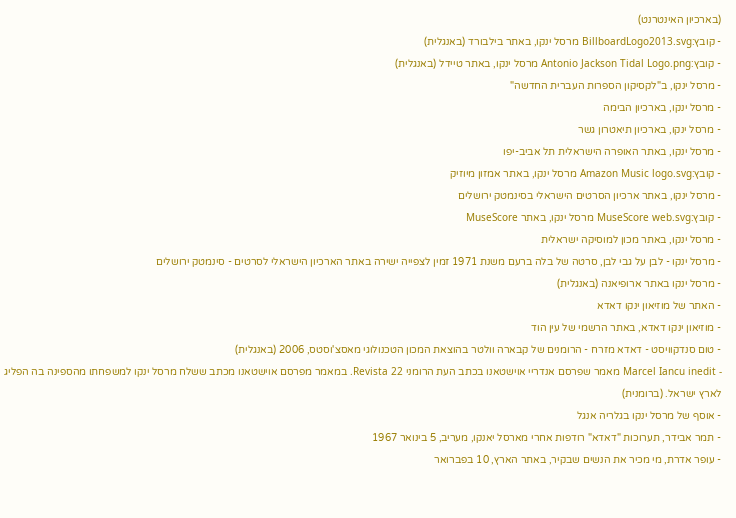(בארכיון האינטרנט)
- קובץ:BillboardLogo2013.svg מרסל ינקו, באתר בילבורד (באנגלית)
- קובץ:Antonio Jackson Tidal Logo.png מרסל ינקו, באתר טיידל (באנגלית)
- מרסל ינקו, ב"לקסיקון הספרות העברית החדשה"
- מרסל ינקו, בארכיון הבימה
- מרסל ינקו, בארכיון תיאטרון גשר
- מרסל ינקו, באתר האופרה הישראלית תל אביב-יפו
- קובץ:Amazon Music logo.svg מרסל ינקו, באתר אמזון מיוזיק
- מרסל ינקו, באתר ארכיון הסרטים הישראלי בסינמטק ירושלים
- קובץ:MuseScore web.svg מרסל ינקו, באתר MuseScore
- מרסל ינקו, באתר מכון למוסיקה ישראלית
- מרסל ינקו - לבן על גבי לבן, סרטה של בלה ברעם משנת 1971 זמין לצפייה ישירה באתר הארכיון הישראלי לסרטים - סינמטק ירושלים
- מרסל ינקו באתר ארופיאנה (באנגלית)
- האתר של מוזיאון ינקו דאדא
- מוזיאון ינקו דאדא, באתר הרשמי של עין הוד
- טום סנדקוויסט - דאדא מזרח - הרומנים של קבארה וולטר בהוצאת המכון הטכנולוגי מאסצ'וסטס, 2006 (באנגלית)
- Marcel Iancu inedit מאמר שפרסם אנדריי אוישטאנו בכתב העת הרומני Revista 22. במאמר מפרסם אוישטאנו מכתב ששלח מרסל ינקו למשפחתו מהספינה בה הפליג לארץ ישראל. (ברומנית)
- אוסף של מרסל ינקו בגלריה אנגל
- תמר אבידר, תערוכות "דאדא" רודפות אחרי מארסל יאנקו, מעריב, 5 בינואר 1967
- עופר אדרת, מי מכיר את הנשים שבקיר, באתר הארץ, 10 בפברואר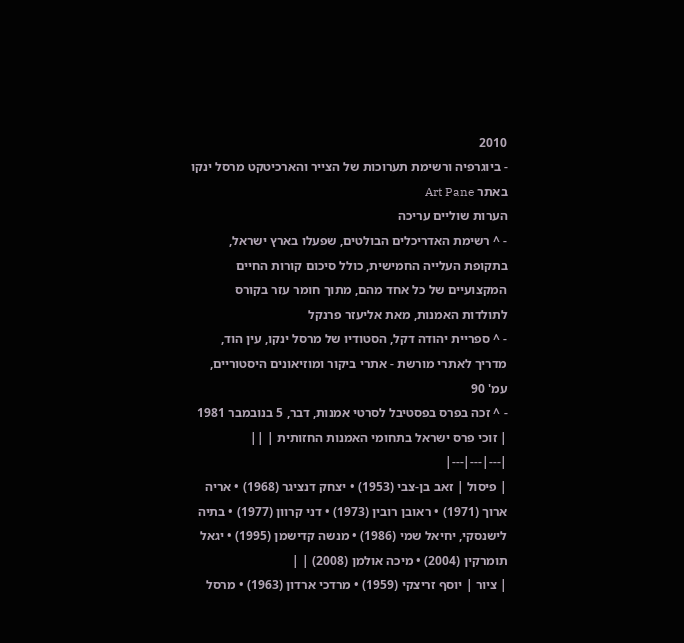2010
- ביוגרפיה ורשימת תערוכות של הצייר והארכיטקט מרסל ינקו באתר Art Pane
הערות שוליים עריכה
- ^ רשימת האדריכלים הבולטים, שפעלו בארץ ישראל, בתקופת העלייה החמישית, כולל סיכום קורות החיים המקצועיים של כל אחד מהם, מתוך חומר עזר בקורס לתולדות האמנות, מאת אליעזר פרנקל
- ^ ספריית יהודה דקל, הסטודיו של מרסל ינקו, עין הוד, מדריך לאתרי מורשת - אתרי ביקור ומוזיאונים היסטוריים, עמ' 90
- ^ זכה בפרס בפסטיבל לסרטי אמנות, דבר, 5 בנובמבר 1981
| זוכי פרס ישראל בתחומי האמנות החזותית | ||
|---|---|---|
| פיסול | זאב בן-צבי (1953) • יצחק דנציגר (1968) • אריה ארוך (1971) • ראובן רובין (1973) • דני קרוון (1977) • בתיה לישנסקי, יחיאל שמי (1986) • מנשה קדישמן (1995) • יגאל תומרקין (2004) • מיכה אולמן (2008) | |
| ציור | יוסף זריצקי (1959) • מרדכי ארדון (1963) • מרסל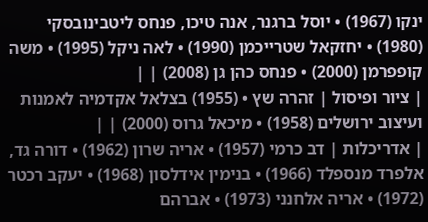ינקו (1967) • יוסל ברגנר, אנה טיכו, פנחס ליטבינובסקי (1980) • יחזקאל שטרייכמן (1990) • לאה ניקל (1995) • משה קופפרמן (2000) • פנחס כהן גן (2008) | |
| ציור ופיסול | זהרה שץ • (1955) בצלאל אקדמיה לאמנות ועיצוב ירושלים (1958) • מיכאל גרוס (2000) | |
| אדריכלות | דב כרמי (1957) • אריה שרון (1962) • דורה גד, אלפרד מנספלד (1966) • בנימין אידלסון (1968) • יעקב רכטר (1972) • אריה אלחנני (1973) • אברהם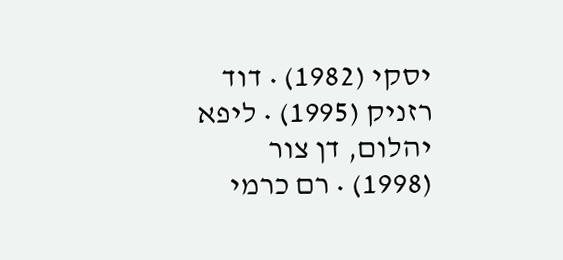יסקי (1982) • דוד רזניק (1995) • ליפא יהלום, דן צור (1998) • רם כרמי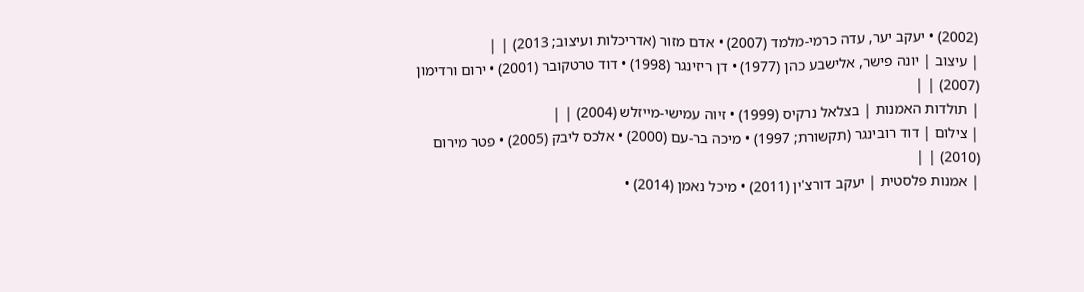(2002) • יעקב יער, עדה כרמי-מלמד (2007) • אדם מזור (אדריכלות ועיצוב; 2013) | |
| עיצוב | יונה פישר, אלישבע כהן (1977) • דן ריזינגר (1998) • דוד טרטקובר (2001) • ירום ורדימון (2007) | |
| תולדות האמנות | בצלאל נרקיס (1999) • זיוה עמישי-מייזלש (2004) | |
| צילום | דוד רובינגר (תקשורת; 1997) • מיכה בר-עם (2000) • אלכס ליבק (2005) • פטר מירום (2010) | |
| אמנות פלסטית | יעקב דורצ'ין (2011) • מיכל נאמן (2014) •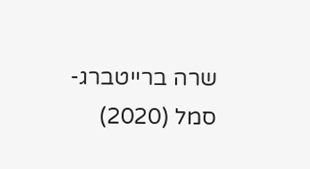שרה ברייטברג-סמל (2020)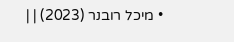• מיכל רובנר (2023) | |